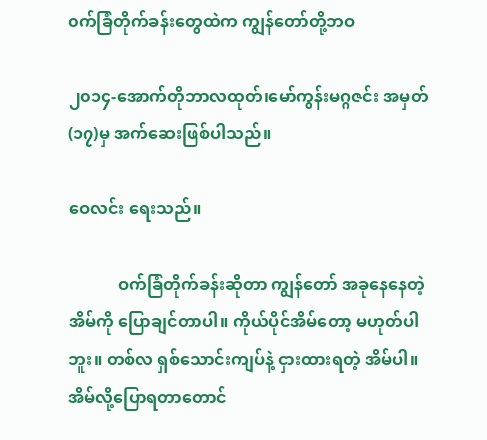၀က်ခြံတိုက်ခန်းတွေထဲက ကျွန်တော်တို့ဘဝ

၂၀၁၄-အောက်တိုဘာလထုတ်၊မော်ကွန်းမဂ္ဂဇင်း အမှတ်(၁၇)မှ အက်ဆေးဖြစ်ပါသည်။

ဝေလင်း ရေးသည်။

            ဝက်ခြံတိုက်ခန်းဆိုတာ ကျွန်တော် အခုနေနေတဲ့ အိမ်ကို ပြောချင်တာပါ။ ကိုယ်ပိုင်အိမ်တော့ မဟုတ်ပါဘူး။ တစ်လ ရှစ်သောင်းကျပ်နဲ့ ငှားထားရတဲ့ အိမ်ပါ။ အိမ်လို့ပြောရတာတောင်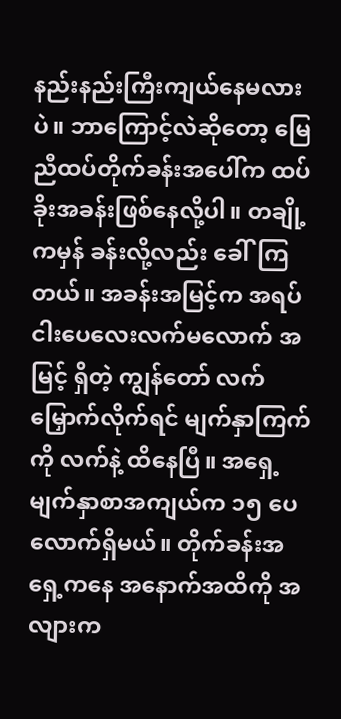နည်းနည်းကြီးကျယ်နေမလားပဲ။ ဘာကြောင့်လဲဆိုတော့ မြေညီထပ်တိုက်ခန်းအပေါ်က ထပ်ခိုးအခန်းဖြစ်နေလို့ပါ။ တချို့ကမှန် ခန်းလို့လည်း ခေါ်ကြတယ်။ အခန်းအမြင့်က အရပ် ငါးပေလေးလက်မလောက် အမြင့် ရှိတဲ့ ကျွန်တော် လက်မြှောက်လိုက်ရင် မျက်နှာကြက်ကို လက်နဲ့ ထိနေပြီ။ အရှေ့မျက်နှာစာအကျယ်က ၁၅ ပေလောက်ရှိမယ်။ တိုက်ခန်းအရှေ့ကနေ အနောက်အထိကို အလျားက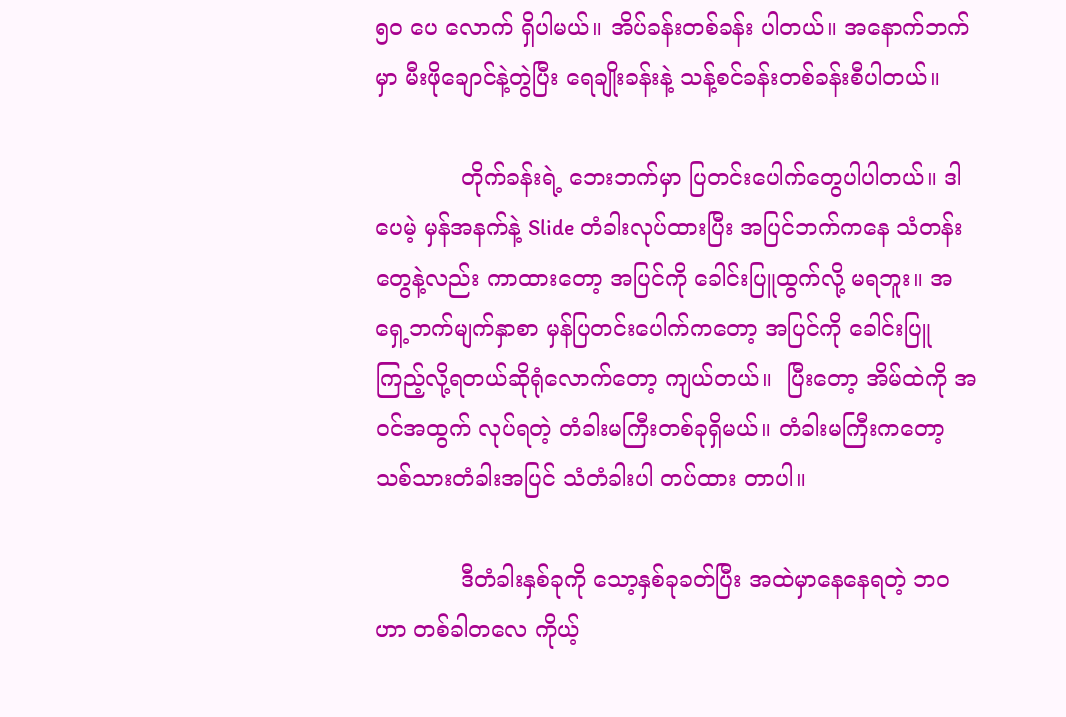၅၀ ပေ လောက် ရှိပါမယ်။ အိပ်ခန်းတစ်ခန်း ပါတယ်။ အနောက်ဘက်မှာ မီးဖိုချောင်နဲ့တွဲပြီး ရေချိုးခန်းနဲ့ သန့်စင်ခန်းတစ်ခန်းစီပါတယ်။

            တိုက်ခန်းရဲ့ ဘေးဘက်မှာ ပြတင်းပေါက်တွေပါပါတယ်။ ဒါပေမဲ့ မှန်အနက်နဲ့ Slide တံခါးလုပ်ထားပြီး အပြင်ဘက်ကနေ သံတန်းတွေနဲ့လည်း ကာထားတော့ အပြင်ကို ခေါင်းပြူထွက်လို့ မရဘူး။ အရှေ့ဘက်မျက်နှာစာ မှန်ပြတင်းပေါက်ကတော့ အပြင်ကို ခေါင်းပြူကြည့်လို့ရတယ်ဆိုရုံလောက်တော့ ကျယ်တယ်။  ပြီးတော့ အိမ်ထဲကို အဝင်အထွက် လုပ်ရတဲ့ တံခါးမကြီးတစ်ခုရှိမယ်။ တံခါးမကြီးကတော့ သစ်သားတံခါးအပြင် သံတံခါးပါ တပ်ထား တာပါ။

            ဒီတံခါးနှစ်ခုကို သော့နှစ်ခုခတ်ပြီး အထဲမှာနေနေရတဲ့ ဘဝဟာ တစ်ခါတလေ ကိုယ့်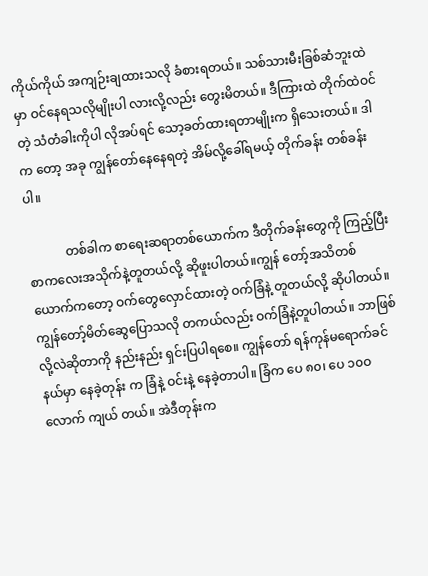ကိုယ်ကိုယ် အကျဉ်းချထားသလို ခံစားရတယ်။ သစ်သားမီးခြစ်ဆံဘူးထဲမှာ ဝင်နေရသလိုမျိုးပါ လားလို့လည်း တွေးမိတယ်။ ဒီကြားထဲ တိုက်ထဲဝင်တဲ့ သံတံခါးကိုပါ လိုအပ်ရင် သော့ခတ်ထားရတာမျိုးက ရှိသေးတယ်။ ဒါက တော့ အခု ကျွန်တော်နေနေရတဲ့ အိမ်လို့ခေါ်ရမယ့် တိုက်ခန်း တစ်ခန်းပါ။

            တစ်ခါက စာရေးဆရာတစ်ယောက်က ဒီတိုက်ခန်းတွေကို ကြည့်ပြီး စာကလေးအသိုက်နဲ့တူတယ်လို့ ဆိုဖူးပါတယ်။ကျွန် တော့်အသိတစ်ယောက်ကတော့ ဝက်တွေလှောင်ထားတဲ့ ဝက်ခြံနဲ့ တူတယ်လို့ ဆိုပါတယ်။ ကျွန်တော့်မိတ်ဆွေပြောသလို တကယ်လည်း ဝက်ခြံနဲ့တူပါတယ်။ ဘာဖြစ်လို့လဲဆိုတာကို နည်းနည်း ရှင်းပြပါရစေ။ ကျွန်တော် ရန်ကုန်မရောက်ခင် နယ်မှာ နေခဲ့တုန်း က ခြံနဲ့ ဝင်းနဲ့ နေခဲ့တာပါ။ ခြံက ပေ ၈၀၊ ပေ ၁၀ဝ လောက် ကျယ် တယ်။ အဲဒီတုန်းက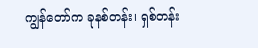ကျွန်တော်က ခုနစ်တန်း၊ ရှစ်တန်း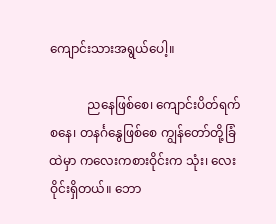ကျောင်းသားအရွယ်ပေါ့။

            ညနေဖြစ်စေ၊ ကျောင်းပိတ်ရက် စနေ၊ တနင်္ဂနွေဖြစ်စေ ကျွန်တော်တို့ခြံထဲမှာ ကလေးကစားဝိုင်းက သုံး၊ လေးဝိုင်းရှိတယ်။ ဘော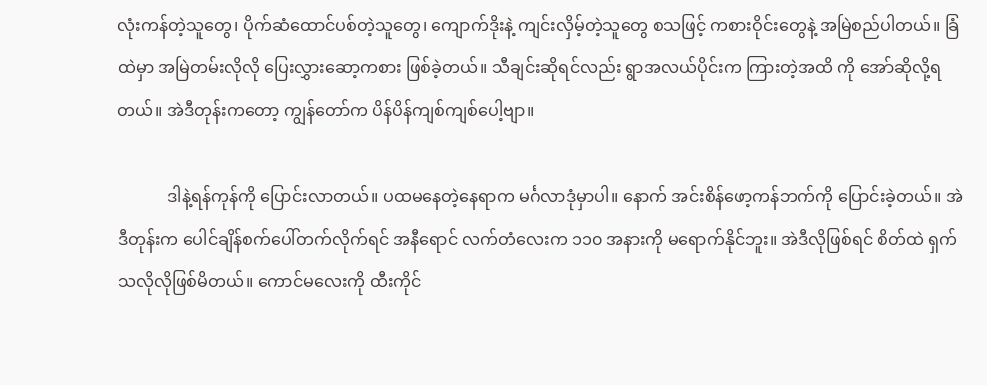လုံးကန်တဲ့သူတွေ၊ ပိုက်ဆံထောင်ပစ်တဲ့သူတွေ၊ ကျောက်ဒိုးနဲ့ ကျင်းလှိမ့်တဲ့သူတွေ စသဖြင့် ကစားဝိုင်းတွေနဲ့ အမြဲစည်ပါတယ်။ ခြံထဲမှာ အမြဲတမ်းလိုလို ပြေးလွှားဆော့ကစား ဖြစ်ခဲ့တယ်။ သီချင်းဆိုရင်လည်း ရွာအလယ်ပိုင်းက ကြားတဲ့အထိ ကို အော်ဆိုလို့ရတယ်။ အဲဒီတုန်းကတော့ ကျွန်တော်က ပိန်ပိန်ကျစ်ကျစ်ပေါ့ဗျာ။

            ဒါနဲ့ရန်ကုန်ကို ပြောင်းလာတယ်။ ပထမနေတဲ့နေရာက မင်္ဂလာဒုံမှာပါ။ နောက် အင်းစိန်ဖော့ကန်ဘက်ကို ပြောင်းခဲ့တယ်။ အဲဒီတုန်းက ပေါင်ချိန်စက်ပေါ်တက်လိုက်ရင် အနီရောင် လက်တံလေးက ၁၁၀ အနားကို မရောက်နိုင်ဘူး။ အဲဒီလိုဖြစ်ရင် စိတ်ထဲ ရှက်သလိုလိုဖြစ်မိတယ်။ ကောင်မလေးကို ထီးကိုင်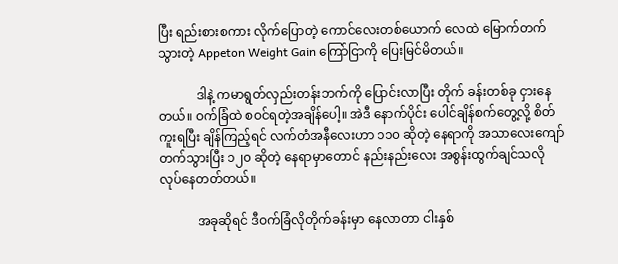ပြီး ရည်းစားစကား လိုက်ပြောတဲ့ ကောင်လေးတစ်ယောက် လေထဲ မြောက်တက်သွားတဲ့ Appeton Weight Gain ကြော်ငြာကို ပြေးမြင်မိတယ်။

            ဒါနဲ့ ကမာရွတ်လှည်းတန်းဘက်ကို ပြောင်းလာပြီး တိုက် ခန်းတစ်ခု ငှားနေတယ်။ ဝက်ခြံထဲ စဝင်ရတဲ့အချိန်ပေါ့။ အဲဒီ နောက်ပိုင်း ပေါင်ချိန်စက်တွေ့လို့ စိတ်ကူးရပြီး ချိန်ကြည့်ရင် လက်တံအနီလေးဟာ ၁၁၀ ဆိုတဲ့ နေရာကို အသာလေးကျော် တက်သွားပြီး ၁၂၀ ဆိုတဲ့ နေရာမှာတောင် နည်းနည်းလေး အစွန်းထွက်ချင်သလို လုပ်နေတတ်တယ်။

            အခုဆိုရင် ဒီဝက်ခြံလိုတိုက်ခန်းမှာ နေလာတာ ငါးနှစ်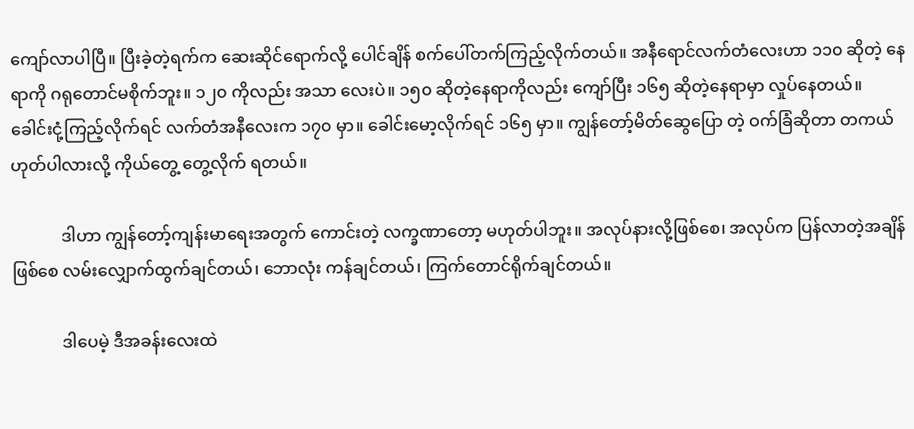ကျော်လာပါပြီ။ ပြီးခဲ့တဲ့ရက်က ဆေးဆိုင်ရောက်လို့ ပေါင်ချိန် စက်ပေါ်တက်ကြည့်လိုက်တယ်။ အနီရောင်လက်တံလေးဟာ ၁၁၀ ဆိုတဲ့ နေရာကို ဂရုတောင်မစိုက်ဘူး။ ၁၂၀ ကိုလည်း အသာ လေးပဲ။ ၁၅၀ ဆိုတဲ့နေရာကိုလည်း ကျော်ပြီး ၁၆၅ ဆိုတဲ့နေရာမှာ လှုပ်နေတယ်။ ခေါင်းငုံ့ကြည့်လိုက်ရင် လက်တံအနီလေးက ၁၇၀ မှာ။ ခေါင်းမော့လိုက်ရင် ၁၆၅ မှာ။ ကျွန်တော့်မိတ်ဆွေပြော တဲ့ ဝက်ခြံဆိုတာ တကယ် ဟုတ်ပါလားလို့ ကိုယ်တွေ့ တွေ့လိုက် ရတယ်။

            ဒါဟာ ကျွန်တော့်ကျန်းမာရေးအတွက် ကောင်းတဲ့ လက္ခဏာတော့ မဟုတ်ပါဘူး။ အလုပ်နားလို့ဖြစ်စေ၊ အလုပ်က ပြန်လာတဲ့အချိန်ဖြစ်စေ လမ်းလျှောက်ထွက်ချင်တယ်၊ ဘောလုံး ကန်ချင်တယ်၊ ကြက်တောင်ရိုက်ချင်တယ်။

            ဒါပေမဲ့ ဒီအခန်းလေးထဲ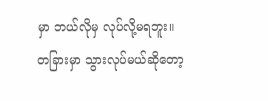မှာ ဘယ်လိုမှ လုပ်လို့မရဘူး။ တခြားမှာ သွားလုပ်မယ်ဆိုတော့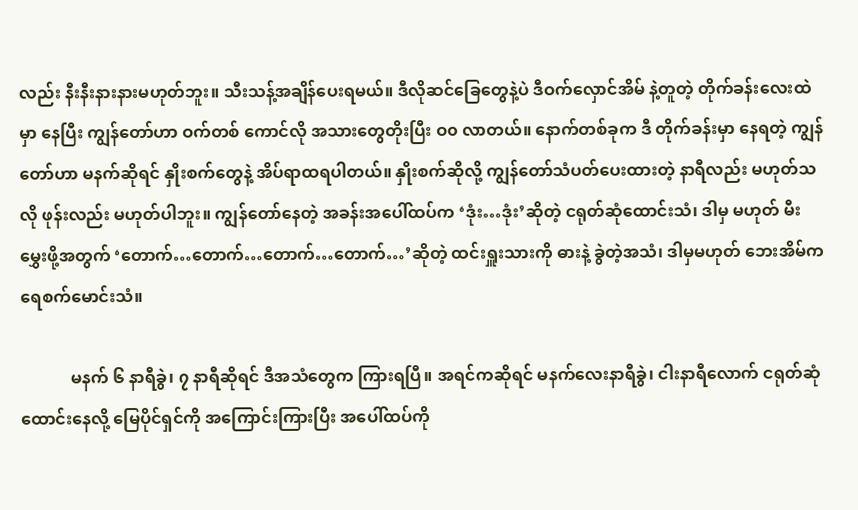လည်း နီးနီးနားနားမဟုတ်ဘူး။ သီးသန့်အချိန်ပေးရမယ်။ ဒီလိုဆင်ခြေတွေနဲ့ပဲ ဒီဝက်လှောင်အိမ် နဲ့တူတဲ့ တိုက်ခန်းလေးထဲမှာ နေပြီး ကျွန်တော်ဟာ ဝက်တစ် ကောင်လို အသားတွေတိုးပြီး ဝ၀ လာတယ်။ နောက်တစ်ခုက ဒီ တိုက်ခန်းမှာ နေရတဲ့ ကျွန်တော်ဟာ မနက်ဆိုရင် နှိုးစက်တွေနဲ့ အိပ်ရာထရပါတယ်။ နှိုးစက်ဆိုလို့ ကျွန်တော်သံပတ်ပေးထားတဲ့ နာရီလည်း မဟုတ်သလို ဖုန်းလည်း မဟုတ်ပါဘူး။ ကျွန်တော်နေတဲ့ အခန်းအပေါ်ထပ်က ‘ဒုံး…ဒုံး’ဆိုတဲ့ ငရုတ်ဆုံထောင်းသံ၊ ဒါမှ မဟုတ် မီးမွှေးဖို့အတွက် ‘တောက်…တောက်…တောက်…တောက်…’ဆိုတဲ့ ထင်းရှူးသားကို ဓားနဲ့ ခွဲတဲ့အသံ၊ ဒါမှမဟုတ် ဘေးအိမ်က ရေစက်မောင်းသံ။

            မနက် ၆ နာရီခွဲ၊ ၇ နာရီဆိုရင် ဒီအသံတွေက ကြားရပြီ။ အရင်ကဆိုရင် မနက်လေးနာရီခွဲ၊ ငါးနာရီလောက် ငရုတ်ဆုံ ထောင်းနေလို့ မြေပိုင်ရှင်ကို အကြောင်းကြားပြီး အပေါ်ထပ်ကို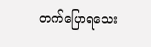တက်ပြောရသေး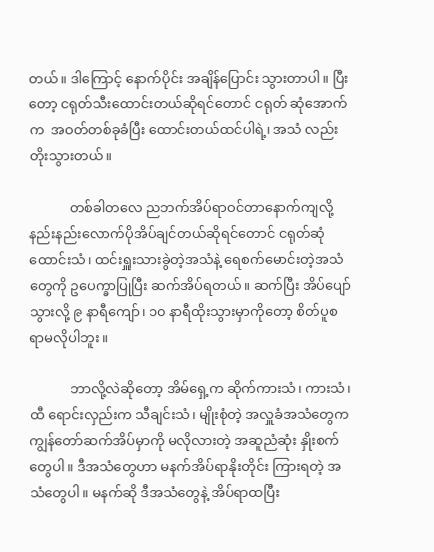တယ်။ ဒါကြောင့် နောက်ပိုင်း အချိန်ပြောင်း သွားတာပါ။ ပြီးတော့ ငရုတ်သီးထောင်းတယ်ဆိုရင်တောင် ငရုတ် ဆုံအောက်က  အဝတ်တစ်ခုခံပြီး ထောင်းတယ်ထင်ပါရဲ့၊ အသံ လည်း တိုးသွားတယ်။

            တစ်ခါတလေ ညဘက်အိပ်ရာဝင်တာနောက်ကျလို့ နည်းနည်းလောက်ပိုအိပ်ချင်တယ်ဆိုရင်တောင် ငရုတ်ဆုံ ထောင်းသံ၊ ထင်းရှူးသားခွဲတဲ့အသံနဲ့ ရေစက်မောင်းတဲ့အသံတွေကို ဥပေက္ခာပြုပြီး ဆက်အိပ်ရတယ်။ ဆက်ပြီး အိပ်ပျော်သွားလို့ ၉ နာရီကျော်၊ ၁၀ နာရီထိုးသွားမှာကိုတော့ စိတ်ပူစရာမလိုပါဘူး။

            ဘာလို့လဲဆိုတော့ အိမ်ရှေ့က ဆိုက်ကားသံ၊ ကားသံ၊ ထီ ရောင်းလှည်းက သီချင်းသံ၊ မျိုးစုံတဲ့ အလှူခံအသံတွေက ကျွန်တော်ဆက်အိပ်မှာကို မလိုလားတဲ့ အဆူညံဆုံး နှိုးစက်တွေပါ။ ဒီအသံတွေဟာ မနက်အိပ်ရာနိုးတိုင်း ကြားရတဲ့ အသံတွေပါ။ မနက်ဆို ဒီအသံတွေနဲ့ အိပ်ရာထပြီး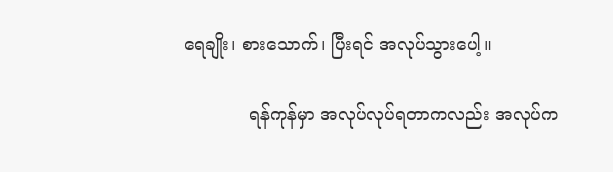ရေချိုး၊ စားသောက်၊ ပြီးရင် အလုပ်သွားပေါ့။

            ရန်ကုန်မှာ အလုပ်လုပ်ရတာကလည်း အလုပ်က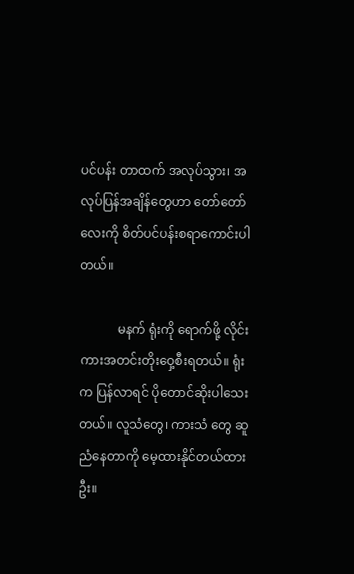ပင်ပန်း တာထက် အလုပ်သွား၊ အလုပ်ပြန်အချိန်တွေဟာ တော်တော် လေးကို စိတ်ပင်ပန်းစရာကောင်းပါတယ်။

            မနက် ရုံးကို ရောက်ဖို့ လိုင်းကားအတင်းတိုးဝှေ့စီးရတယ်။ ရုံးက ပြန်လာရင် ပိုတောင်ဆိုးပါသေးတယ်။ လူသံတွေ၊ ကားသံ တွေ ဆူညံနေတာကို မေ့ထားနိုင်တယ်ထားဦး။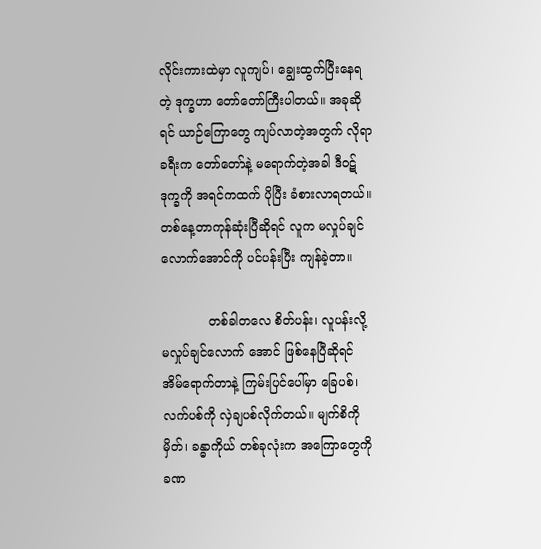လိုင်းကားထဲမှာ လူကျပ်၊ ချွေးထွက်ပြီးနေရတဲ့ ဒုက္ခဟာ တော်တော်ကြီးပါတယ်။ အခုဆိုရင် ယာဉ်ကြောတွေ ကျပ်လာတဲ့အတွက် လိုရာခရီးက တော်တော်နဲ့ မရောက်တဲ့အခါ ဒီဝဋ်ဒုက္ခကို အရင်ကထက် ပိုပြီး ခံစားလာရတယ်။ တစ်နေ့တာကုန်ဆုံးပြီဆိုရင် လူက မလှုပ်ချင် လောက်အောင်ကို ပင်ပန်းပြီး ကျန်ခဲ့တာ။

            တစ်ခါတလေ စိတ်ပန်း၊ လူပန်းလို့ မလှုပ်ချင်လောက် အောင် ဖြစ်နေပြီဆိုရင် အိမ်ရောက်တာနဲ့ ကြမ်းပြင်ပေါ်မှာ ခြေပစ်၊ လက်ပစ်ကို လှဲချပစ်လိုက်တယ်။ မျက်စိကိုမှိတ်၊ ခန္ဓာကိုယ် တစ်ခုလုံးက အကြောတွေကို ခဏ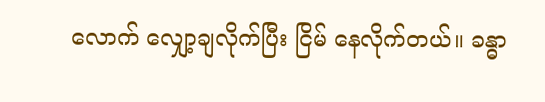လောက် လျှော့ချလိုက်ပြီး ငြိမ် နေလိုက်တယ်။ ခန္ဓာ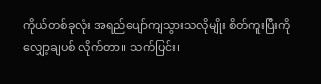ကိုယ်တစ်ခုလုံး အရည်ပျော်ကျသွားသလိုမျိုး စိတ်ကူးပြီးကို လျှော့ချပစ် လိုက်တာ။ သက်ပြင်း၊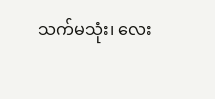သက်မသုံး၊ လေး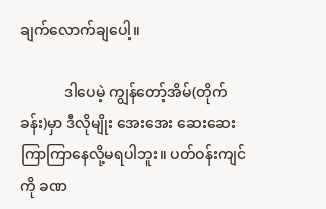ချက်လောက်ချပေါ့။

            ဒါပေမဲ့ ကျွန်တော့်အိမ်(တိုက်ခန်း)မှာ ဒီလိုမျိုး အေးအေး ဆေးဆေး ကြာကြာနေလို့မရပါဘူး။ ပတ်ဝန်းကျင်ကို ခဏ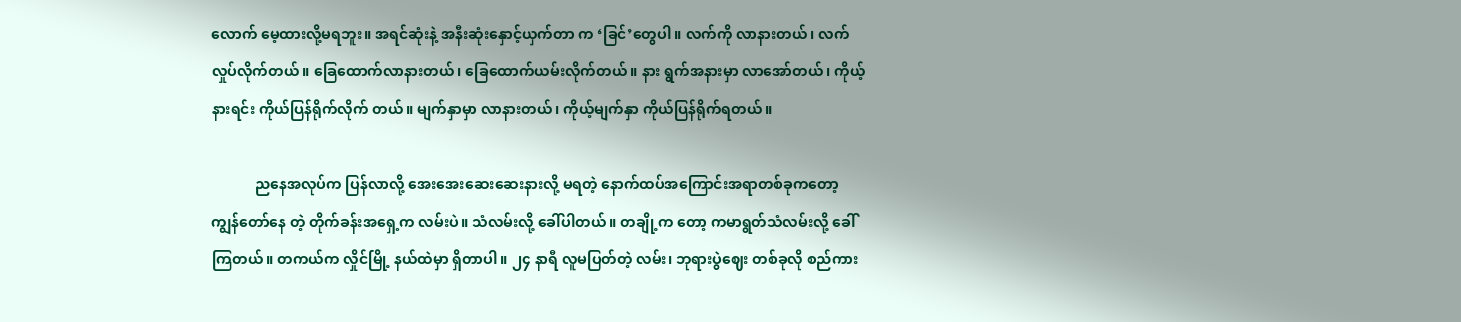လောက် မေ့ထားလို့မရဘူး။ အရင်ဆုံးနဲ့ အနီးဆုံးနှောင့်ယှက်တာ က ‘ခြင်’တွေပါ။ လက်ကို လာနားတယ်၊ လက်လှုပ်လိုက်တယ်။ ခြေထောက်လာနားတယ်၊ ခြေထောက်ယမ်းလိုက်တယ်။ နား ရွက်အနားမှာ လာအော်တယ်၊ ကိုယ့်နားရင်း ကိုယ်ပြန်ရိုက်လိုက် တယ်။ မျက်နှာမှာ လာနားတယ်၊ ကိုယ့်မျက်နှာ ကိုယ်ပြန်ရိုက်ရတယ်။

            ညနေအလုပ်က ပြန်လာလို့ အေးအေးဆေးဆေးနားလို့ မရတဲ့ နောက်ထပ်အကြောင်းအရာတစ်ခုကတော့ ကျွန်တော်နေ တဲ့ တိုက်ခန်းအရှေ့က လမ်းပဲ။ သံလမ်းလို့ ခေါ်ပါတယ်။ တချို့က တော့ ကမာရွတ်သံလမ်းလို့ ခေါ်ကြတယ်။ တကယ်က လှိုင်မြို့ နယ်ထဲမှာ ရှိတာပါ။ ၂၄ နာရီ လူမပြတ်တဲ့ လမ်း၊ ဘုရားပွဲဈေး တစ်ခုလို စည်ကား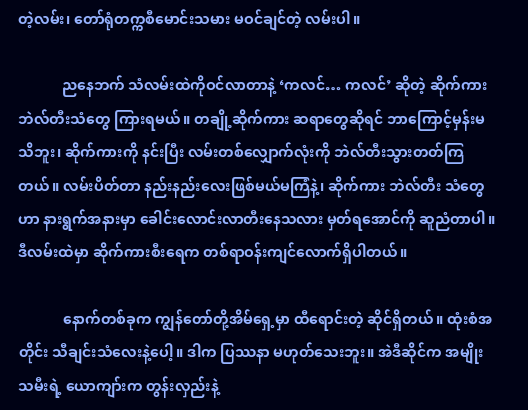တဲ့လမ်း၊ တော်ရုံတက္ကစီမောင်းသမား မဝင်ချင်တဲ့ လမ်းပါ။

            ညနေဘက် သံလမ်းထဲကိုဝင်လာတာနဲ့ ‘ကလင်… ကလင်’ ဆိုတဲ့ ဆိုက်ကားဘဲလ်တီးသံတွေ ကြားရမယ်။ တချို့ဆိုက်ကား ဆရာတွေဆိုရင် ဘာကြောင့်မှန်းမသိဘူး၊ ဆိုက်ကားကို နင်းပြီး လမ်းတစ်လျှောက်လုံးကို ဘဲလ်တီးသွားတတ်ကြတယ်။ လမ်းပိတ်တာ နည်းနည်းလေးဖြစ်မယ်မကြံနဲ့၊ ဆိုက်ကား ဘဲလ်တီး သံတွေဟာ နားရွက်အနားမှာ ခေါင်းလောင်းလာတီးနေသလား မှတ်ရအောင်ကို ဆူညံတာပါ။ ဒီလမ်းထဲမှာ ဆိုက်ကားစီးရေက တစ်ရာဝန်းကျင်လောက်ရှိပါတယ်။

            နောက်တစ်ခုက ကျွန်တော်တို့အိမ်ရှေ့မှာ ထီရောင်းတဲ့ ဆိုင်ရှိတယ်။ ထုံးစံအတိုင်း သီချင်းသံလေးနဲ့ပေါ့။ ဒါက ပြဿနာ မဟုတ်သေးဘူး။ အဲဒီဆိုင်က အမျိုးသမီးရဲ့ ယောကျာ်းက တွန်းလှည်းနဲ့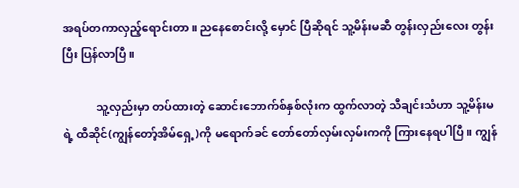အရပ်တကာလှည့်ရောင်းတာ။ ညနေစောင်းလို့ မှောင် ပြီဆိုရင် သူ့မိန်းမဆီ တွန်းလှည်းလေး တွန်းပြီး ပြန်လာပြီ။

            သူ့လှည်းမှာ တပ်ထားတဲ့ ဆောင်းဘောက်စ်နှစ်လုံးက ထွက်လာတဲ့ သီချင်းသံဟာ သူ့မိန်းမရဲ့ ထီဆိုင်(ကျွန်တော့်အိမ်ရှေ့)ကို မရောက်ခင် တော်တော်လှမ်းလှမ်းကကို ကြားနေရပါပြီ။ ကျွန်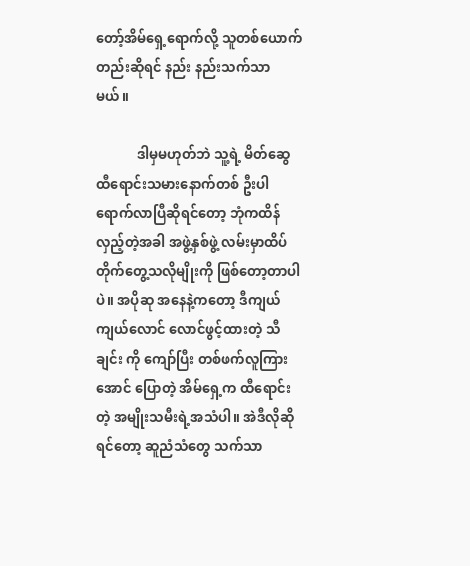တော့်အိမ်ရှေ့ရောက်လို့ သူတစ်ယောက်တည်းဆိုရင် နည်း နည်းသက်သာမယ်။

            ဒါမှမဟုတ်ဘဲ သူ့ရဲ့ မိတ်ဆွေ ထီရောင်းသမားနောက်တစ် ဦးပါ ရောက်လာပြီဆိုရင်တော့ ဘုံကထိန်လှည့်တဲ့အခါ အဖွဲ့နှစ်ဖွဲ့ လမ်းမှာထိပ်တိုက်တွေ့သလိုမျိုးကို ဖြစ်တော့တာပါပဲ။ အပိုဆု အနေနဲ့ကတော့ ဒီကျယ်ကျယ်လောင် လောင်ဖွင့်ထားတဲ့ သီချင်း ကို ကျော်ပြီး တစ်ဖက်လူကြားအောင် ပြောတဲ့ အိမ်ရှေ့က ထီရောင်းတဲ့ အမျိုးသမီးရဲ့အသံပါ။ အဲဒီလိုဆိုရင်တော့ ဆူညံသံတွေ သက်သာ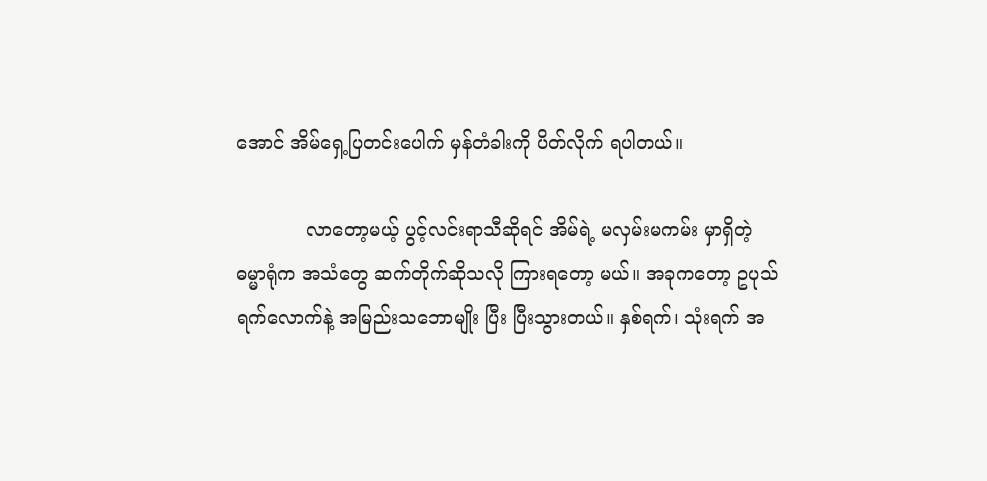အောင် အိမ်ရှေ့ပြတင်းပေါက် မှန်တံခါးကို ပိတ်လိုက် ရပါတယ်။

            လာတော့မယ့် ပွင့်လင်းရာသီဆိုရင် အိမ်ရဲ့ မလှမ်းမကမ်း မှာရှိတဲ့ ဓမ္မာရုံက အသံတွေ ဆက်တိုက်ဆိုသလို ကြားရတော့ မယ်။ အခုကတော့ ဥပုသ်ရက်လောက်နဲ့ အမြည်းသဘောမျိုး ပြီး ပြီးသွားတယ်။ နှစ်ရက်၊ သုံးရက် အ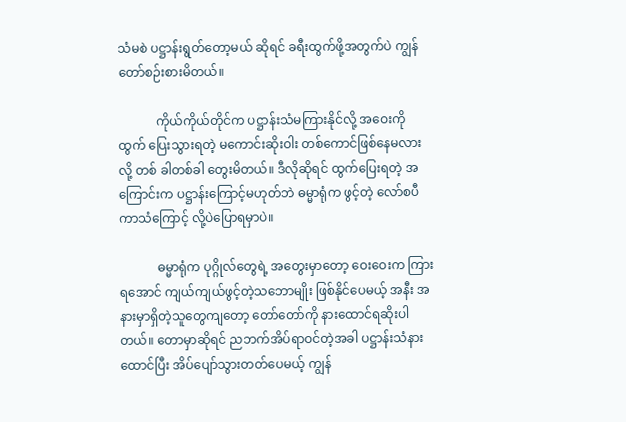သံမစဲ ပဋ္ဌာန်းရွတ်တော့မယ် ဆိုရင် ခရီးထွက်ဖို့အတွက်ပဲ ကျွန်တော်စဉ်းစားမိတယ်။

            ကိုယ်ကိုယ်တိုင်က ပဋ္ဌာန်းသံမကြားနိုင်လို့ အဝေးကို ထွက် ပြေးသွားရတဲ့ မကောင်းဆိုးဝါး တစ်ကောင်ဖြစ်နေမလားလို့ တစ် ခါတစ်ခါ တွေးမိတယ်။ ဒီလိုဆိုရင် ထွက်ပြေးရတဲ့ အကြောင်းက ပဋ္ဌာန်းကြောင့်မဟုတ်ဘဲ ဓမ္မာရုံက ဖွင့်တဲ့ လော်စပီကာသံကြောင့် လို့ပဲပြောရမှာပဲ။

            ဓမ္မာရုံက ပုဂ္ဂိုလ်တွေရဲ့ အတွေးမှာတော့ ဝေးဝေးက ကြားရအောင် ကျယ်ကျယ်ဖွင့်တဲ့သဘောမျိုး ဖြစ်နိုင်ပေမယ့် အနီး အနားမှာရှိတဲ့သူတွေကျတော့ တော်တော်ကို နားထောင်ရဆိုးပါ တယ်။ တောမှာဆိုရင် ညဘက်အိပ်ရာဝင်တဲ့အခါ ပဋ္ဌာန်းသံနား ထောင်ပြီး အိပ်ပျော်သွားတတ်ပေမယ့် ကျွန်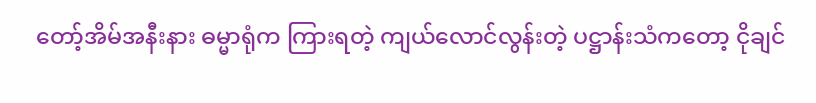တော့်အိမ်အနီးနား ဓမ္မာရုံက ကြားရတဲ့ ကျယ်လောင်လွန်းတဲ့ ပဋ္ဌာန်းသံကတော့ ငိုချင်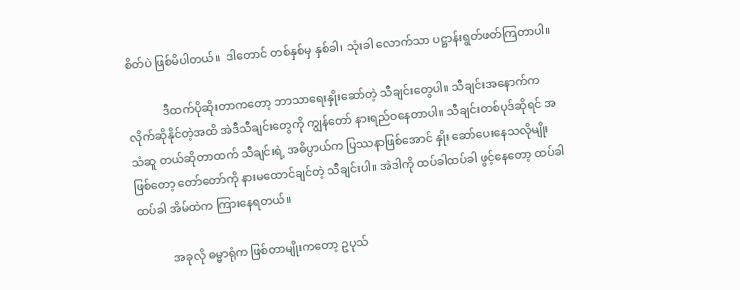စိတ်ပဲ ဖြစ်မိပါတယ်။  ဒါတောင် တစ်နှစ်မှ နှစ်ခါ၊ သုံးခါ လောက်သာ ပဋ္ဌာန်းရွတ်ဖတ်ကြတာပါ။

            ဒီထက်ပိုဆိုးတာကတော့ ဘာသာရေးနှိုးဆော်တဲ့ သီချင်းတွေပါ။ သီချင်းအနောက်က လိုက်ဆိုနိုင်တဲ့အထိ အဲဒီသီချင်းတွေကို ကျွန်တော် နားရည်ဝနေတာပါ။ သီချင်းတစ်ပုဒ်ဆိုရင် အသံဆူ တယ်ဆိုတာထက် သီချင်းရဲ့ အဓိပ္ပာယ်က ပြဿနာဖြစ်အောင် နှိုး ဆော်ပေးနေသလိုမျိုးဖြစ်တော့ တော်တော်ကို နားမထောင်ချင်တဲ့ သီချင်းပါ။ အဲဒါကို ထပ်ခါထပ်ခါ ဖွင့်နေတော့ ထပ်ခါထပ်ခါ အိမ်ထဲက ကြားနေရတယ်။

            အခုလို ဓမ္မာရုံက ဖြစ်တာမျိုးကတော့ ဥပုသ်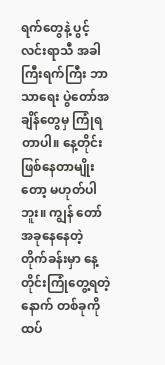ရက်တွေနဲ့ ပွင့်လင်းရာသီ အခါကြီးရက်ကြီး ဘာသာရေး ပွဲတော်အချိန်တွေမှ ကြုံရတာပါ။ နေ့တိုင်းဖြစ်နေတာမျိုးတော့ မဟုတ်ပါဘူး။ ကျွန် တော်အခုနေနေတဲ့ တိုက်ခန်းမှာ နေ့တိုင်းကြုံတွေ့ရတဲ့ နောက် တစ်ခုကို ထပ်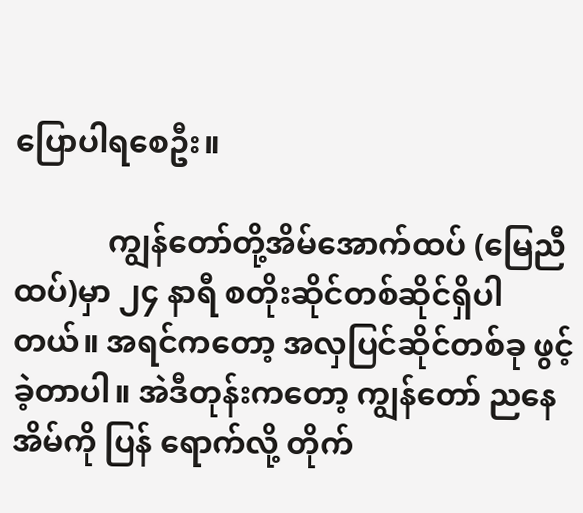ပြောပါရစေဦး။

            ကျွန်တော်တို့အိမ်အောက်ထပ် (မြေညီထပ်)မှာ ၂၄ နာရီ စတိုးဆိုင်တစ်ဆိုင်ရှိပါတယ်။ အရင်ကတော့ အလှပြင်ဆိုင်တစ်ခု ဖွင့်ခဲ့တာပါ။ အဲဒီတုန်းကတော့ ကျွန်တော် ညနေအိမ်ကို ပြန် ရောက်လို့ တိုက်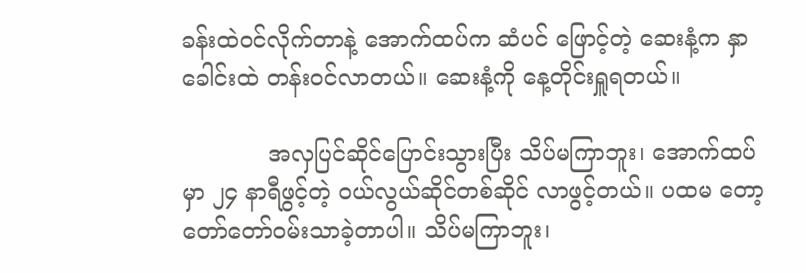ခန်းထဲဝင်လိုက်တာနဲ့ အောက်ထပ်က ဆံပင် ဖြောင့်တဲ့ ဆေးနံ့က နှာခေါင်းထဲ တန်းဝင်လာတယ်။ ဆေးနံ့ကို နေ့တိုင်းရှူရတယ်။

            အလှပြင်ဆိုင်ပြောင်းသွားပြီး သိပ်မကြာဘူး၊ အောက်ထပ် မှာ ၂၄ နာရီဖွင့်တဲ့ ဝယ်လွယ်ဆိုင်တစ်ဆိုင် လာဖွင့်တယ်။ ပထမ တော့ တော်တော်ဝမ်းသာခဲ့တာပါ။ သိပ်မကြာဘူး၊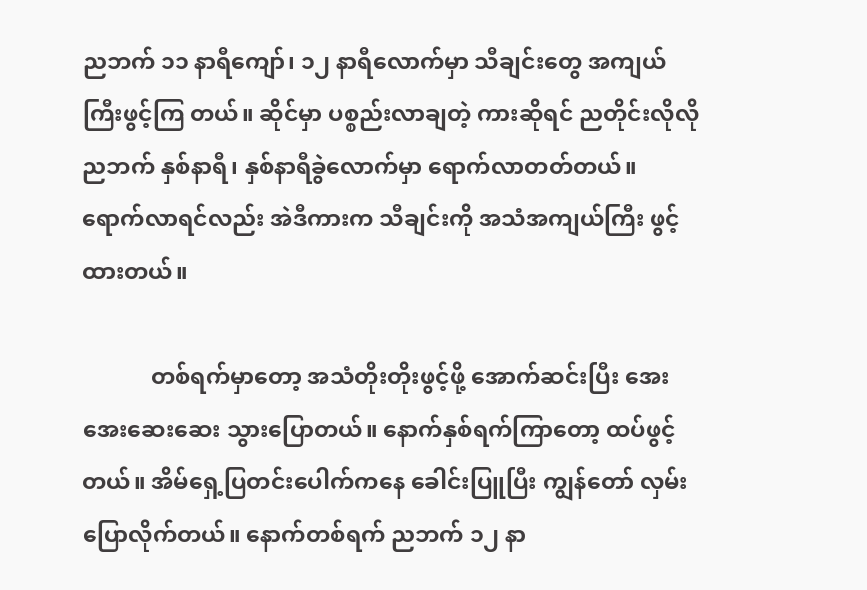ညဘက် ၁၁ နာရီကျော်၊ ၁၂ နာရီလောက်မှာ သီချင်းတွေ အကျယ်ကြီးဖွင့်ကြ တယ်။ ဆိုင်မှာ ပစ္စည်းလာချတဲ့ ကားဆိုရင် ညတိုင်းလိုလို ညဘက် နှစ်နာရီ၊ နှစ်နာရီခွဲလောက်မှာ ရောက်လာတတ်တယ်။ ရောက်လာရင်လည်း အဲဒီကားက သီချင်းကို အသံအကျယ်ကြီး ဖွင့်ထားတယ်။

            တစ်ရက်မှာတော့ အသံတိုးတိုးဖွင့်ဖို့ အောက်ဆင်းပြီး အေးအေးဆေးဆေး သွားပြောတယ်။ နောက်နှစ်ရက်ကြာတော့ ထပ်ဖွင့်တယ်။ အိမ်ရှေ့ပြတင်းပေါက်ကနေ ခေါင်းပြူပြီး ကျွန်တော် လှမ်းပြောလိုက်တယ်။ နောက်တစ်ရက် ညဘက် ၁၂ နာ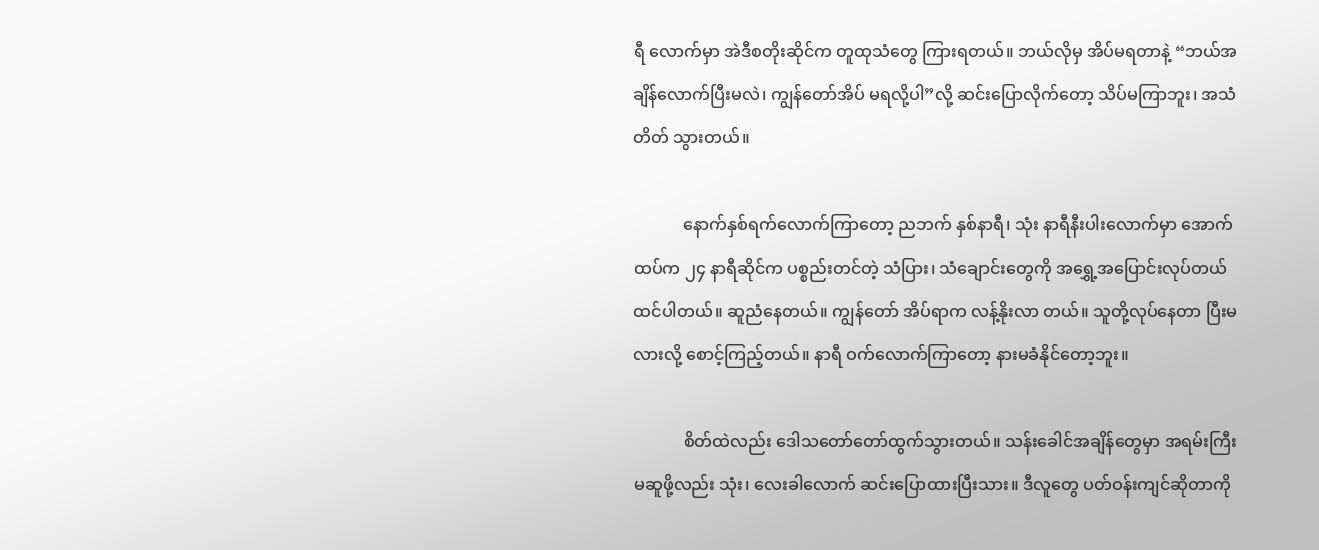ရီ လောက်မှာ အဲဒီစတိုးဆိုင်က တူထုသံတွေ ကြားရတယ်။ ဘယ်လိုမှ အိပ်မရတာနဲ့ “ဘယ်အချိန်လောက်ပြီးမလဲ၊ ကျွန်တော်အိပ် မရလို့ပါ”လို့ ဆင်းပြောလိုက်တော့ သိပ်မကြာဘူး၊ အသံတိတ် သွားတယ်။

            နောက်နှစ်ရက်လောက်ကြာတော့ ညဘက် နှစ်နာရီ၊ သုံး နာရီနီးပါးလောက်မှာ အောက်ထပ်က ၂၄ နာရီဆိုင်က ပစ္စည်းတင်တဲ့ သံပြား၊ သံချောင်းတွေကို အရွှေ့အပြောင်းလုပ်တယ် ထင်ပါတယ်။ ဆူညံနေတယ်။ ကျွန်တော် အိပ်ရာက လန့်နိုးလာ တယ်။ သူတို့လုပ်နေတာ ပြီးမလားလို့ စောင့်ကြည့်တယ်။ နာရီ ဝက်လောက်ကြာတော့ နားမခံနိုင်တော့ဘူး။

            စိတ်ထဲလည်း ဒေါသတော်တော်ထွက်သွားတယ်။ သန်းခေါင်အချိန်တွေမှာ အရမ်းကြီးမဆူဖို့လည်း သုံး၊ လေးခါလောက် ဆင်းပြောထားပြီးသား။ ဒီလူတွေ ပတ်ဝန်းကျင်ဆိုတာကို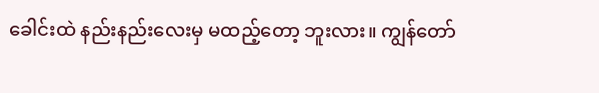ခေါင်းထဲ နည်းနည်းလေးမှ မထည့်တော့ ဘူးလား။ ကျွန်တော်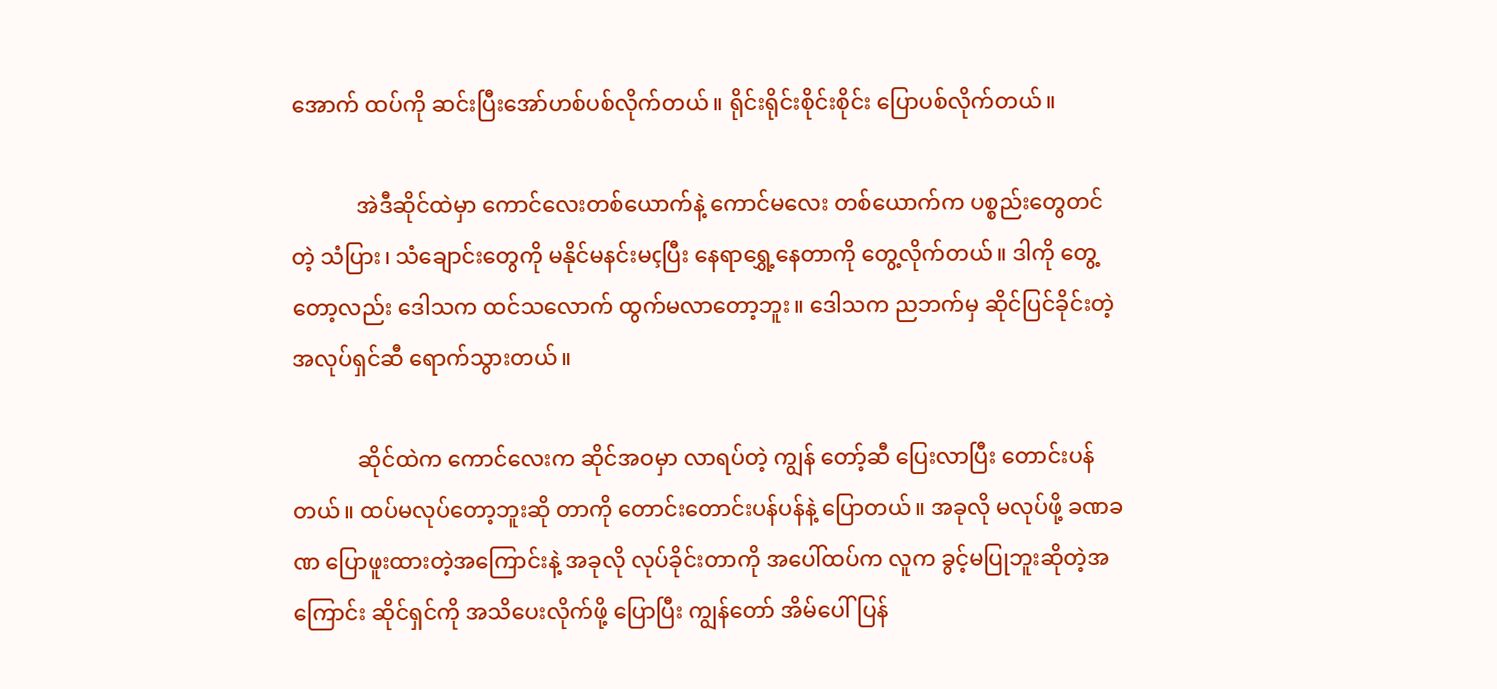အောက် ထပ်ကို ဆင်းပြီးအော်ဟစ်ပစ်လိုက်တယ်။ ရိုင်းရိုင်းစိုင်းစိုင်း ပြောပစ်လိုက်တယ်။

            အဲဒီဆိုင်ထဲမှာ ကောင်လေးတစ်ယောက်နဲ့ ကောင်မလေး တစ်ယောက်က ပစ္စည်းတွေတင်တဲ့ သံပြား၊ သံချောင်းတွေကို မနိုင်မနင်းမçပြီး နေရာရွှေ့နေတာကို တွေ့လိုက်တယ်။ ဒါကို တွေ့ တော့လည်း ဒေါသက ထင်သလောက် ထွက်မလာတော့ဘူး။ ဒေါသက ညဘက်မှ ဆိုင်ပြင်ခိုင်းတဲ့ အလုပ်ရှင်ဆီ ရောက်သွားတယ်။

            ဆိုင်ထဲက ကောင်လေးက ဆိုင်အဝမှာ လာရပ်တဲ့ ကျွန် တော့်ဆီ ပြေးလာပြီး တောင်းပန်တယ်။ ထပ်မလုပ်တော့ဘူးဆို တာကို တောင်းတောင်းပန်ပန်နဲ့ ပြောတယ်။ အခုလို မလုပ်ဖို့ ခဏခဏ ပြောဖူးထားတဲ့အကြောင်းနဲ့ အခုလို လုပ်ခိုင်းတာကို အပေါ်ထပ်က လူက ခွင့်မပြုဘူးဆိုတဲ့အကြောင်း ဆိုင်ရှင်ကို အသိပေးလိုက်ဖို့ ပြောပြီး ကျွန်တော် အိမ်ပေါ်ပြန်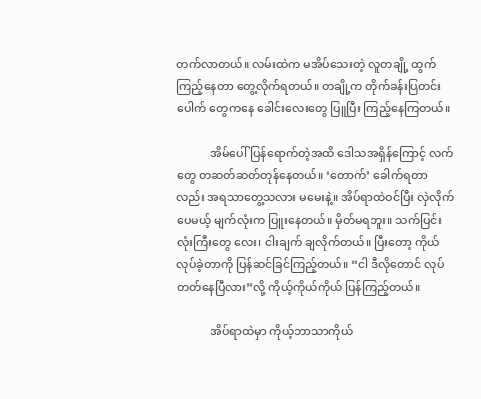တက်လာတယ်။ လမ်းထဲက မအိပ်သေးတဲ့ လူတချို့ ထွက်ကြည့်နေတာ တွေ့လိုက်ရတယ်။ တချို့က တိုက်ခန်းပြတင်းပေါက် တွေကနေ ခေါင်းလေးတွေ ပြူပြီး ကြည့်နေကြတယ်။

            အိမ်ပေါ်ပြန်ရောက်တဲ့အထိ ဒေါသအရှိန်ကြောင့် လက် တွေ တဆတ်ဆတ်တုန်နေတယ်။ ‘တောက်’ ခေါက်ရတာလည်း အရသာတွေ့သလား မမေးနဲ့။ အိပ်ရာထဲဝင်ပြီး လှဲလိုက်ပေမယ့် မျက်လုံးက ပြူးနေတယ်။ မှိတ်မရဘူး။ သက်ပြင်းလုံးကြီးတွေ လေး၊ ငါးချက် ချလိုက်တယ်။ ပြီးတော့ ကိုယ်လုပ်ခဲ့တာကို ပြန်ဆင်ခြင်ကြည့်တယ်။ “ငါ ဒီလိုတောင် လုပ်တတ်နေပြီလား”လို့ ကိုယ့်ကိုယ်ကိုယ် ပြန်ကြည့်တယ်။

            အိပ်ရာထဲမှာ ကိုယ့်ဘာသာကိုယ်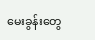မေးခွန်းတွေ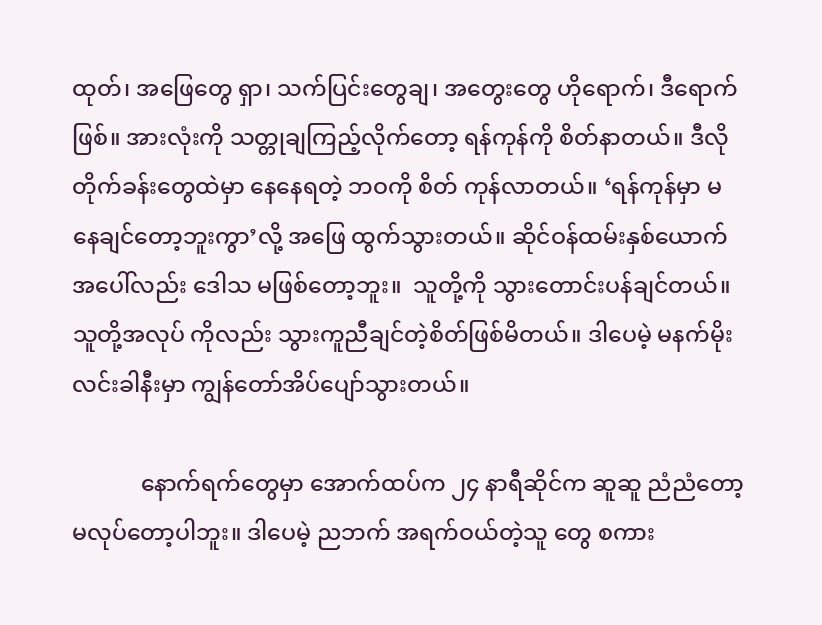ထုတ်၊ အဖြေတွေ ရှာ၊ သက်ပြင်းတွေချ၊ အတွေးတွေ ဟိုရောက်၊ ဒီရောက်ဖြစ်။ အားလုံးကို သတ္တုချကြည့်လိုက်တော့ ရန်ကုန်ကို စိတ်နာတယ်။ ဒီလိုတိုက်ခန်းတွေထဲမှာ နေနေရတဲ့ ဘဝကို စိတ် ကုန်လာတယ်။ ‘ရန်ကုန်မှာ မနေချင်တော့ဘူးကွာ’လို့ အဖြေ ထွက်သွားတယ်။ ဆိုင်ဝန်ထမ်းနှစ်ယောက်အပေါ်လည်း ဒေါသ မဖြစ်တော့ဘူး။  သူတို့ကို သွားတောင်းပန်ချင်တယ်။ သူတို့အလုပ် ကိုလည်း သွားကူညီချင်တဲ့စိတ်ဖြစ်မိတယ်။ ဒါပေမဲ့ မနက်မိုး လင်းခါနီးမှာ ကျွန်တော်အိပ်ပျော်သွားတယ်။

            နောက်ရက်တွေမှာ အောက်ထပ်က ၂၄ နာရီဆိုင်က ဆူဆူ ညံညံတော့ မလုပ်တော့ပါဘူး။ ဒါပေမဲ့ ညဘက် အရက်ဝယ်တဲ့သူ တွေ စကား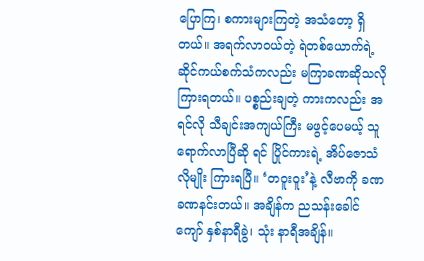ပြောကြ၊ စကားများကြတဲ့ အသံတော့ ရှိတယ်။ အရက်လာဝယ်တဲ့ ရဲတစ်ယောက်ရဲ့  ဆိုင်ကယ်စက်သံကလည်း မကြာခဏဆိုသလို ကြားရတယ်။ ပစ္စည်းချတဲ့ ကားကလည်း အရင်လို သီချင်းအကျယ်ကြီး မဖွင့်ပေမယ့် သူရောက်လာပြီဆို ရင် ပြိုင်ကားရဲ့ အိပ်ဇောသံလိုမျိုး ကြားရပြီ။ ‘တဝူးဝူး’နဲ့ လီဗာကို ခဏခဏနင်းတယ်။ အချိန်က ညသန်းခေါင်ကျော် နှစ်နာရီခွဲ၊ သုံး နာရီအချိန်။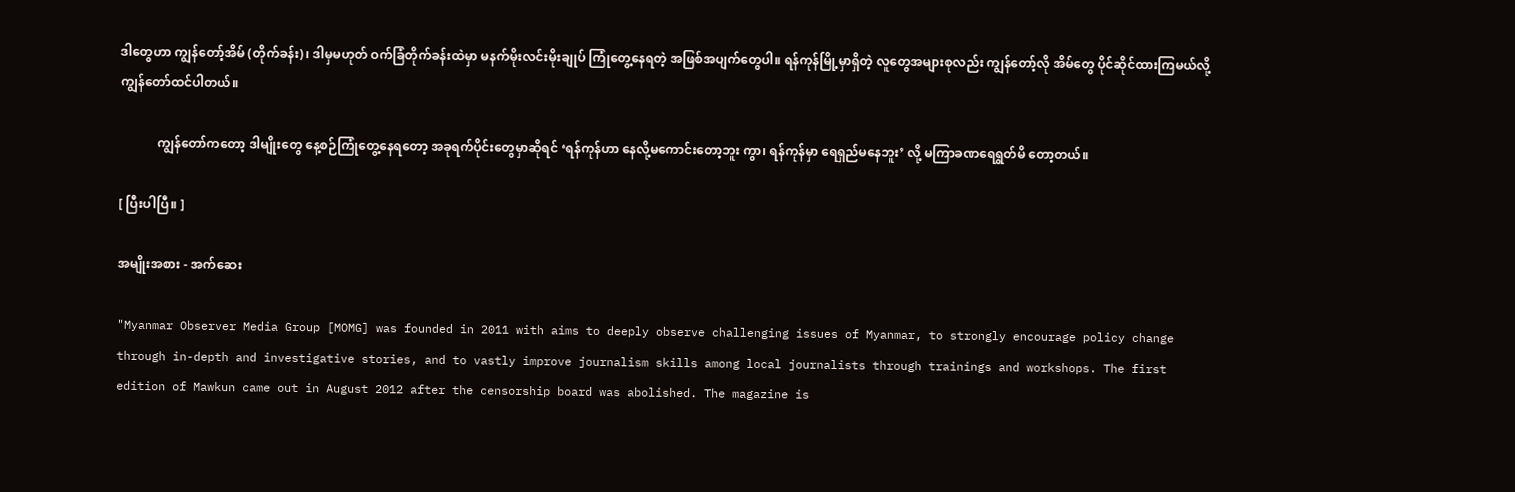ဒါတွေဟာ ကျွန်တော့်အိမ် (တိုက်ခန်း)၊ ဒါမှမဟုတ် ဝက်ခြံတိုက်ခန်းထဲမှာ မနက်မိုးလင်းမိုးချုပ် ကြုံတွေ့နေရတဲ့ အဖြစ်အပျက်တွေပါ။ ရန်ကုန်မြို့မှာရှိတဲ့ လူတွေအများစုလည်း ကျွန်တော့်လို အိမ်တွေ ပိုင်ဆိုင်ထားကြမယ်လို့ ကျွန်တော်ထင်ပါတယ်။

            ကျွန်တော်ကတော့ ဒါမျိုးတွေ နေ့စဉ်ကြုံတွေ့နေရတော့ အခုရက်ပိုင်းတွေမှာဆိုရင် ‘ရန်ကုန်ဟာ နေလို့မကောင်းတော့ဘူး ကွာ၊ ရန်ကုန်မှာ ရေရှည်မနေဘူး’ လို့ မကြာခဏရေရွတ်မိ တော့တယ်။

[ ပြီးပါပြီ။ ]

အမျိုးအစား - အက်ဆေး

"Myanmar Observer Media Group [MOMG] was founded in 2011 with aims to deeply observe challenging issues of Myanmar, to strongly encourage policy change through in-depth and investigative stories, and to vastly improve journalism skills among local journalists through trainings and workshops. The first edition of Mawkun came out in August 2012 after the censorship board was abolished. The magazine is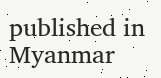published in Myanmar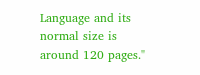Language and its normal size is around 120 pages."